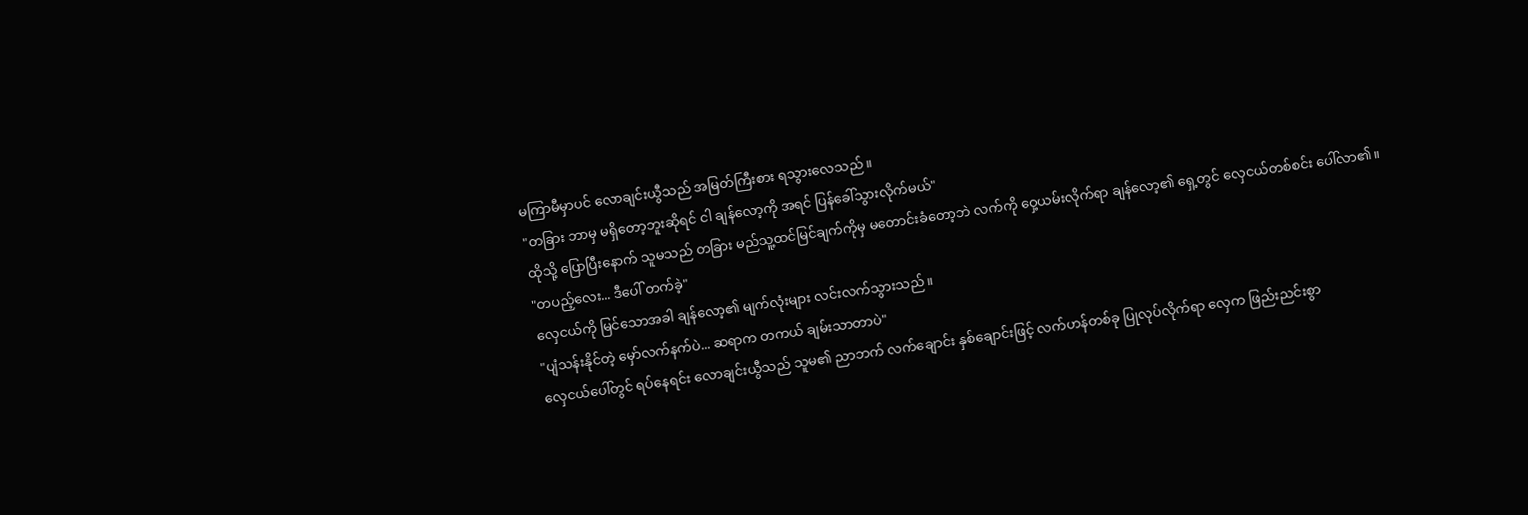မကြာမီမှာပင် လောချင်းယွီသည် အမြတ်ကြီးစား ရသွားလေသည်။
"တခြား ဘာမှ မရှိတော့ဘူးဆိုရင် ငါ ချန်လော့ကို အရင် ပြန်ခေါ်သွားလိုက်မယ်"
ထိုသို့ ပြောပြီးနောက် သူမသည် တခြား မည်သူ့ထင်မြင်ချက်ကိုမှ မတောင်းခံတော့ဘဲ လက်ကို ဝှေ့ယမ်းလိုက်ရာ ချန်လော့၏ ရှေ့တွင် လှေငယ်တစ်စင်း ပေါ်လာ၏။
"တပည့်လေး... ဒီပေါ် တက်ခဲ့"
လှေငယ်ကို မြင်သောအခါ ချန်လော့၏ မျက်လုံးများ လင်းလက်သွားသည်။
"ပျံသန်းနိုင်တဲ့ မှော်လက်နက်ပဲ... ဆရာက တကယ် ချမ်းသာတာပဲ"
လှေငယ်ပေါ်တွင် ရပ်နေရင်း လောချင်းယွီသည် သူမ၏ ညာဘက် လက်ချောင်း နှစ်ချောင်းဖြင့် လက်ဟန်တစ်ခု ပြုလုပ်လိုက်ရာ လှေက ဖြည်းညင်းစွာ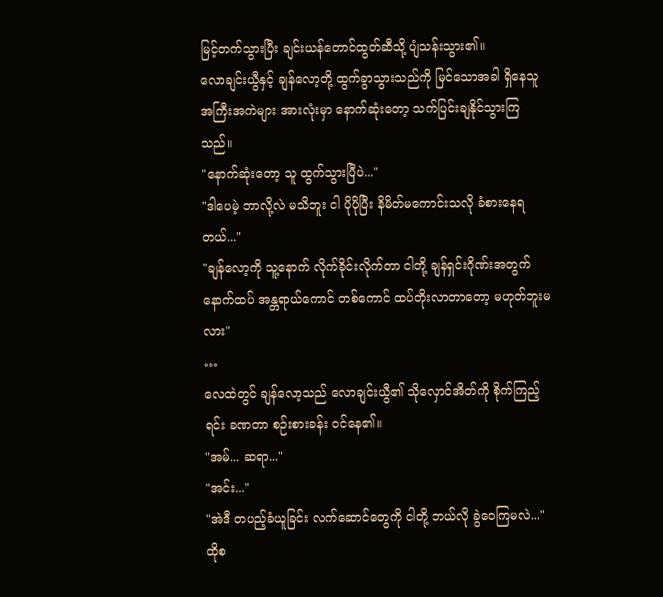မြင့်တက်သွားပြီး ချင်းယန်တောင်ထွတ်ဆီသို့ ပျံသန်းသွား၏။
လောချင်းယွီနှင့် ချန်လော့တို့ ထွက်ခွာသွားသည်ကို မြင်သောအခါ ရှိနေသူ အကြီးအကဲများ အားလုံးမှာ နောက်ဆုံးတော့ သက်ပြင်းချနိုင်သွားကြသည်။
"နောက်ဆုံးတော့ သူ ထွက်သွားပြီပဲ..."
"ဒါပေမဲ့ ဘာလို့လဲ မသိဘူး ငါ ပိုပိုပြီး နိမိတ်မကောင်းသလို ခံစားနေရတယ်..."
"ချန်လော့ကို သူ့နောက် လိုက်ခိုင်းလိုက်တာ ငါတို့ ချန်ရှင်းဂိုဏ်းအတွက် နောက်ထပ် အန္တရာယ်ကောင် တစ်ကောင် ထပ်တိုးလာတာတော့ မဟုတ်ဘူးမလား"
…
လေထဲတွင် ချန်လော့သည် လောချင်းယွီ၏ သိုလှောင်အိတ်ကို စိုက်ကြည့်ရင်း ခဏတာ စဉ်းစားခန်း ဝင်နေ၏။
"အမ်... ဆရာ..."
"အင်း..."
"အဲဒီ တပည့်ခံယူခြင်း လက်ဆောင်တွေကို ငါတို့ ဘယ်လို ခွဲဝေကြမလဲ..."
ထိုစ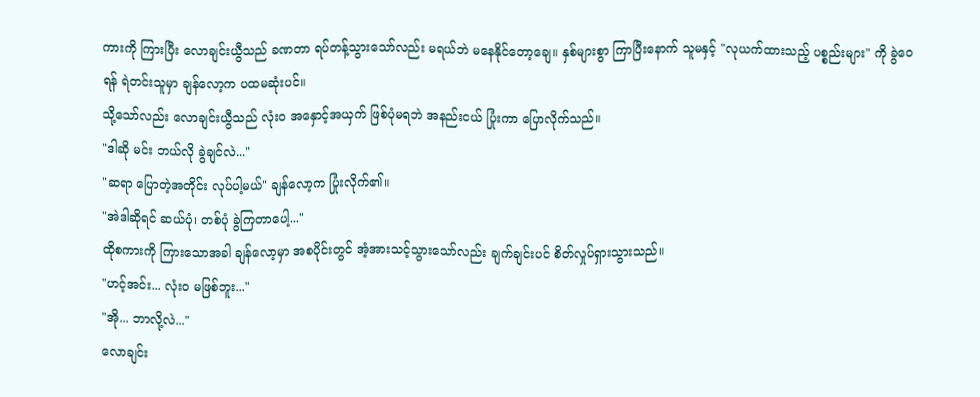ကားကို ကြားပြီး လောချင်းယွီသည် ခဏတာ ရပ်တန့်သွားသော်လည်း မရယ်ဘဲ မနေနိုင်တော့ချေ။ နှစ်များစွာ ကြာပြီးနောက် သူမနှင့် "လုယက်ထားသည့် ပစ္စည်းများ" ကို ခွဲဝေရန် ရဲတင်းသူမှာ ချန်လော့က ပထမဆုံးပင်။
သို့သော်လည်း လောချင်းယွီသည် လုံးဝ အနှောင့်အယှက် ဖြစ်ပုံမရဘဲ အနည်းငယ် ပြုံးကာ ပြောလိုက်သည်။
"ဒါဆို မင်း ဘယ်လို ခွဲချင်လဲ..."
"ဆရာ ပြောတဲ့အတိုင်း လုပ်ပါ့မယ်" ချန်လော့က ပြုံးလိုက်၏။
"အဲဒါဆိုရင် ဆယ်ပုံ၊ တစ်ပုံ ခွဲကြတာပေါ့..."
ထိုစကားကို ကြားသောအခါ ချန်လော့မှာ အစပိုင်းတွင် အံ့အားသင့်သွားသော်လည်း ချက်ချင်းပင် စိတ်လှုပ်ရှားသွားသည်။
"ဟင့်အင်း... လုံးဝ မဖြစ်ဘူး..."
"အို... ဘာလို့လဲ..."
လောချင်း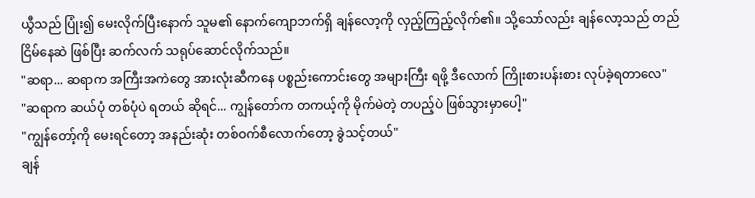ယွီသည် ပြုံး၍ မေးလိုက်ပြီးနောက် သူမ၏ နောက်ကျောဘက်ရှိ ချန်လော့ကို လှည့်ကြည့်လိုက်၏။ သို့သော်လည်း ချန်လော့သည် တည်ငြိမ်နေဆဲ ဖြစ်ပြီး ဆက်လက် သရုပ်ဆောင်လိုက်သည်။
"ဆရာ... ဆရာက အကြီးအကဲတွေ အားလုံးဆီကနေ ပစ္စည်းကောင်းတွေ အများကြီး ရဖို့ ဒီလောက် ကြိုးစားပန်းစား လုပ်ခဲ့ရတာလေ"
"ဆရာက ဆယ်ပုံ တစ်ပုံပဲ ရတယ် ဆိုရင်... ကျွန်တော်က တကယ့်ကို မိုက်မဲတဲ့ တပည့်ပဲ ဖြစ်သွားမှာပေါ့"
"ကျွန်တော့်ကို မေးရင်တော့ အနည်းဆုံး တစ်ဝက်စီလောက်တော့ ခွဲသင့်တယ်"
ချန်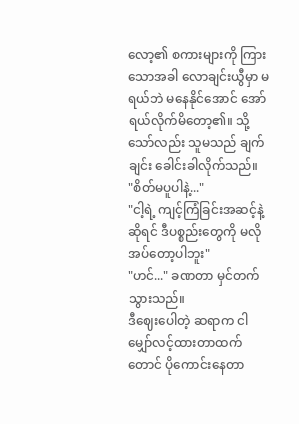လော့၏ စကားများကို ကြားသောအခါ လောချင်းယွီမှာ မရယ်ဘဲ မနေနိုင်အောင် အော်ရယ်လိုက်မိတော့၏။ သို့သော်လည်း သူမသည် ချက်ချင်း ခေါင်းခါလိုက်သည်။
"စိတ်မပူပါနဲ့..."
"ငါ့ရဲ့ ကျင့်ကြံခြင်းအဆင့်နဲ့ဆိုရင် ဒီပစ္စည်းတွေကို မလိုအပ်တော့ပါဘူး"
"ဟင်..." ခဏတာ မှင်တက်သွားသည်။
ဒီဈေးပေါတဲ့ ဆရာက ငါ မျှော်လင့်ထားတာထက်တောင် ပိုကောင်းနေတာ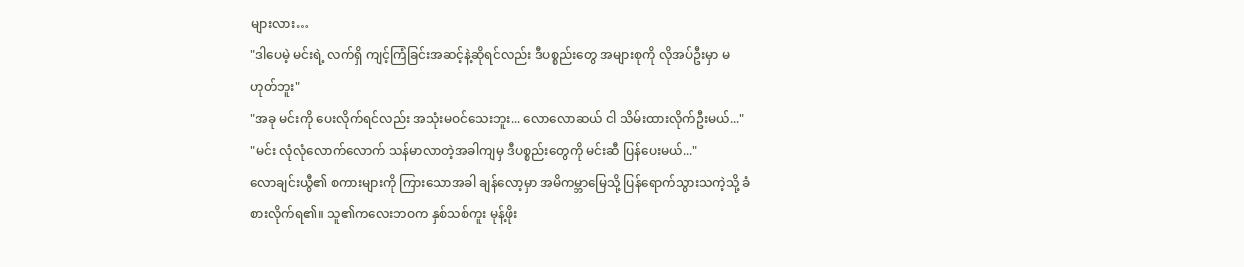များလား…
"ဒါပေမဲ့ မင်းရဲ့ လက်ရှိ ကျင့်ကြံခြင်းအဆင့်နဲ့ဆိုရင်လည်း ဒီပစ္စည်းတွေ အများစုကို လိုအပ်ဦးမှာ မဟုတ်ဘူး"
"အခု မင်းကို ပေးလိုက်ရင်လည်း အသုံးမဝင်သေးဘူး... လောလောဆယ် ငါ သိမ်းထားလိုက်ဦးမယ်..."
"မင်း လုံလုံလောက်လောက် သန်မာလာတဲ့အခါကျမှ ဒီပစ္စည်းတွေကို မင်းဆီ ပြန်ပေးမယ်..."
လောချင်းယွီ၏ စကားများကို ကြားသောအခါ ချန်လော့မှာ အမိကမ္ဘာမြေသို့ ပြန်ရောက်သွားသကဲ့သို့ ခံစားလိုက်ရ၏။ သူ၏ကလေးဘဝက နှစ်သစ်ကူး မုန့်ဖိုး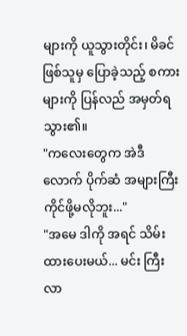များကို ယူသွားတိုင်း၊ မိခင်ဖြစ်သူမှ ပြောခဲ့သည့် စကားများကို ပြန်လည် အမှတ်ရသွား၏။
"ကလေးတွေက အဲဒီလောက် ပိုက်ဆံ အများကြီး ကိုင်ဖို့မလိုဘူး..."
"အမေ ဒါကို အရင် သိမ်းထားပေးမယ်... မင်း ကြီးလာ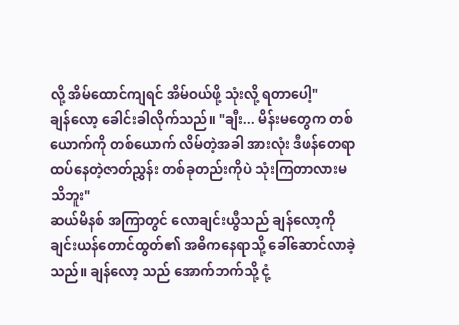လို့ အိမ်ထောင်ကျရင် အိမ်ဝယ်ဖို့ သုံးလို့ ရတာပေါ့"
ချန်လော့ ခေါင်းခါလိုက်သည်။ "ချီး... မိန်းမတွေက တစ်ယောက်ကို တစ်ယောက် လိမ်တဲ့အခါ အားလုံး ဒီဖန်တေရာထပ်နေတဲ့ဇာတ်ညွှန်း တစ်ခုတည်းကိုပဲ သုံးကြတာလားမသိဘူး"
ဆယ်မိနစ် အကြာတွင် လောချင်းယွီသည် ချန်လော့ကို ချင်းယန်တောင်ထွတ်၏ အဓိကနေရာသို့ ခေါ်ဆောင်လာခဲ့သည်။ ချန်လော့ သည် အောက်ဘက်သို့ ငုံ့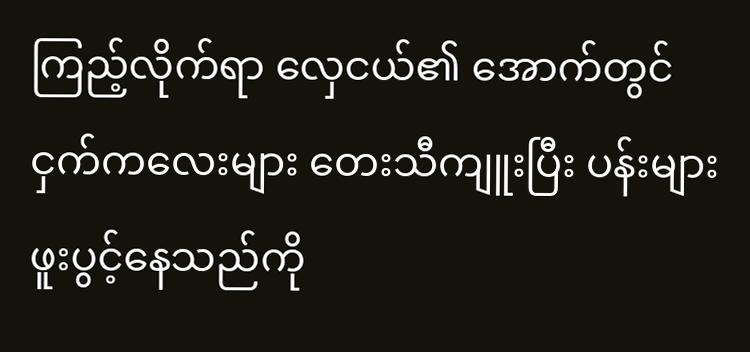ကြည့်လိုက်ရာ လှေငယ်၏ အောက်တွင် ငှက်ကလေးများ တေးသီကျူးပြီး ပန်းများ ဖူးပွင့်နေသည်ကို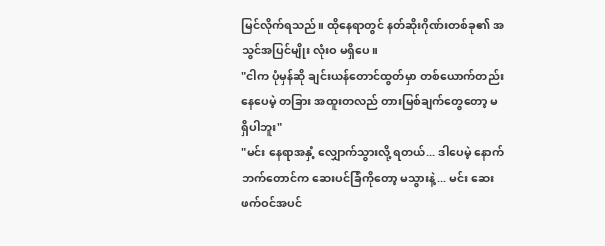မြင်လိုက်ရသည်။ ထိုနေရာတွင် နတ်ဆိုးဂိုဏ်းတစ်ခု၏ အသွင်အပြင်မျိုး လုံးဝ မရှိပေ။
"ငါက ပုံမှန်ဆို ချင်းယန်တောင်ထွတ်မှာ တစ်ယောက်တည်း နေပေမဲ့ တခြား အထူးတလည် တားမြစ်ချက်တွေတော့ မရှိပါဘူး"
"မင်း နေရာအနှံ့ လျှောက်သွားလို့ ရတယ်... ဒါပေမဲ့ နောက်ဘက်တောင်က ဆေးပင်ခြံကိုတော့ မသွားနဲ့... မင်း ဆေးဖက်ဝင်အပင်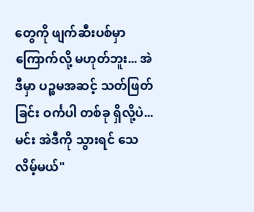တွေကို ဖျက်ဆီးပစ်မှာ ကြောက်လို့ မဟုတ်ဘူး... အဲဒီမှာ ပဉ္စမအဆင့် သတ်ဖြတ်ခြင်း ဝင်္ကပါ တစ်ခု ရှိလို့ပဲ... မင်း အဲဒီကို သွားရင် သေလိမ့်မယ်"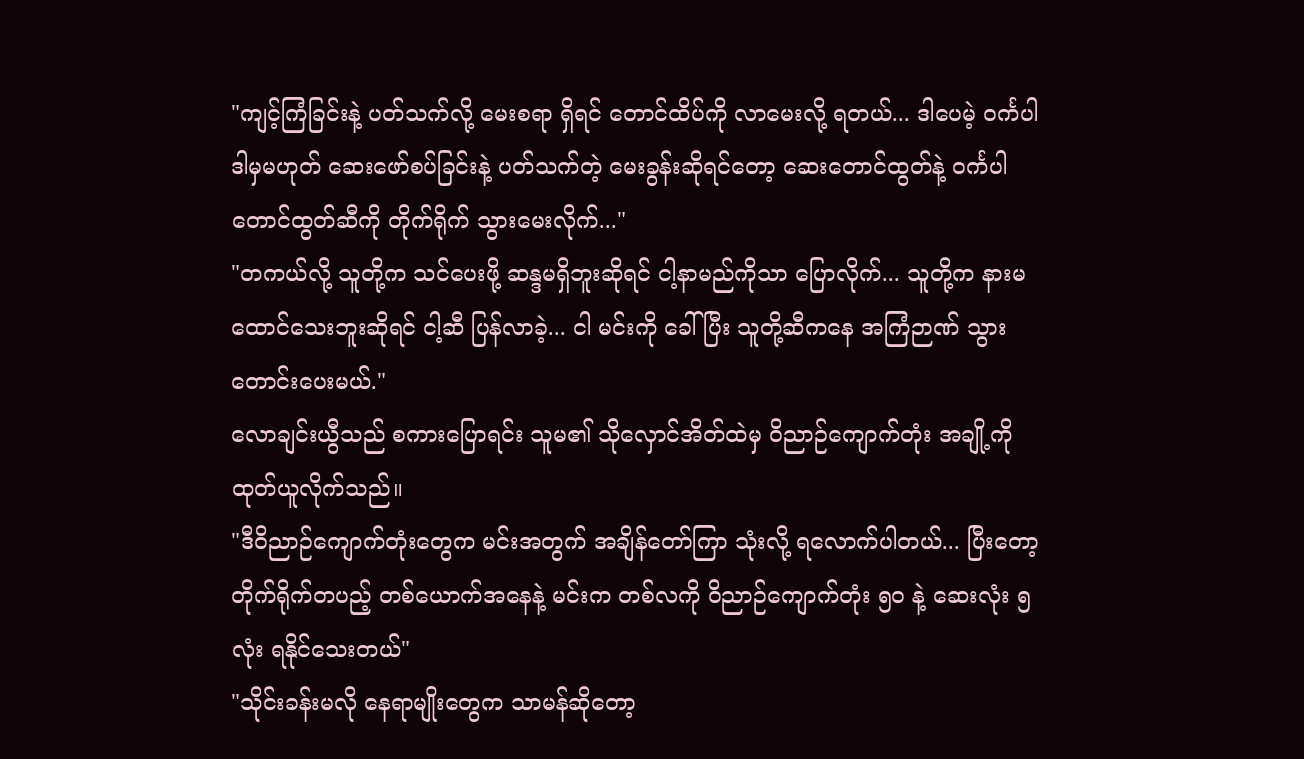"ကျင့်ကြံခြင်းနဲ့ ပတ်သက်လို့ မေးစရာ ရှိရင် တောင်ထိပ်ကို လာမေးလို့ ရတယ်... ဒါပေမဲ့ ဝင်္ကပါ ဒါမှမဟုတ် ဆေးဖော်စပ်ခြင်းနဲ့ ပတ်သက်တဲ့ မေးခွန်းဆိုရင်တော့ ဆေးတောင်ထွတ်နဲ့ ဝင်္ကပါတောင်ထွတ်ဆီကို တိုက်ရိုက် သွားမေးလိုက်..."
"တကယ်လို့ သူတို့က သင်ပေးဖို့ ဆန္ဒမရှိဘူးဆိုရင် ငါ့နာမည်ကိုသာ ပြောလိုက်... သူတို့က နားမထောင်သေးဘူးဆိုရင် ငါ့ဆီ ပြန်လာခဲ့... ငါ မင်းကို ခေါ်ပြီး သူတို့ဆီကနေ အကြံဉာဏ် သွားတောင်းပေးမယ်."
လောချင်းယွီသည် စကားပြောရင်း သူမ၏ သိုလှောင်အိတ်ထဲမှ ဝိညာဉ်ကျောက်တုံး အချို့ကို ထုတ်ယူလိုက်သည်။
"ဒီဝိညာဉ်ကျောက်တုံးတွေက မင်းအတွက် အချိန်တော်ကြာ သုံးလို့ ရလောက်ပါတယ်... ပြီးတော့ တိုက်ရိုက်တပည့် တစ်ယောက်အနေနဲ့ မင်းက တစ်လကို ဝိညာဉ်ကျောက်တုံး ၅၀ နဲ့ ဆေးလုံး ၅ လုံး ရနိုင်သေးတယ်"
"သိုင်းခန်းမလို နေရာမျိုးတွေက သာမန်ဆိုတော့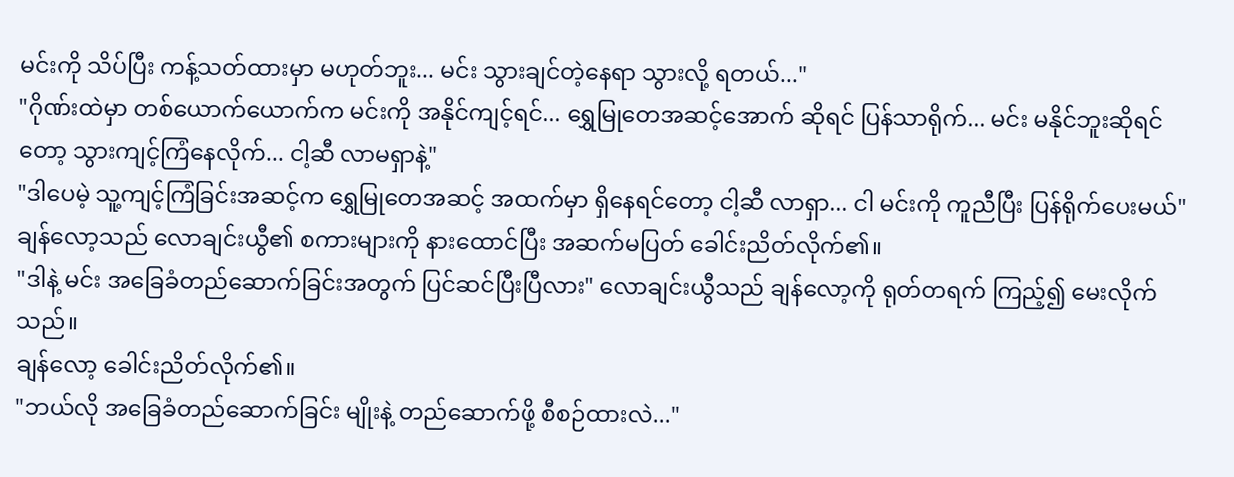မင်းကို သိပ်ပြီး ကန့်သတ်ထားမှာ မဟုတ်ဘူး... မင်း သွားချင်တဲ့နေရာ သွားလို့ ရတယ်..."
"ဂိုဏ်းထဲမှာ တစ်ယောက်ယောက်က မင်းကို အနိုင်ကျင့်ရင်... ရွှေမြုတေအဆင့်အောက် ဆိုရင် ပြန်သာရိုက်... မင်း မနိုင်ဘူးဆိုရင်တော့ သွားကျင့်ကြံနေလိုက်... ငါ့ဆီ လာမရှာနဲ့"
"ဒါပေမဲ့ သူ့ကျင့်ကြံခြင်းအဆင့်က ရွှေမြုတေအဆင့် အထက်မှာ ရှိနေရင်တော့ ငါ့ဆီ လာရှာ... ငါ မင်းကို ကူညီပြီး ပြန်ရိုက်ပေးမယ်"
ချန်လော့သည် လောချင်းယွီ၏ စကားများကို နားထောင်ပြီး အဆက်မပြတ် ခေါင်းညိတ်လိုက်၏။
"ဒါနဲ့ မင်း အခြေခံတည်ဆောက်ခြင်းအတွက် ပြင်ဆင်ပြီးပြီလား" လောချင်းယွီသည် ချန်လော့ကို ရုတ်တရက် ကြည့်၍ မေးလိုက်သည်။
ချန်လော့ ခေါင်းညိတ်လိုက်၏။
"ဘယ်လို အခြေခံတည်ဆောက်ခြင်း မျိုးနဲ့ တည်ဆောက်ဖို့ စီစဉ်ထားလဲ..."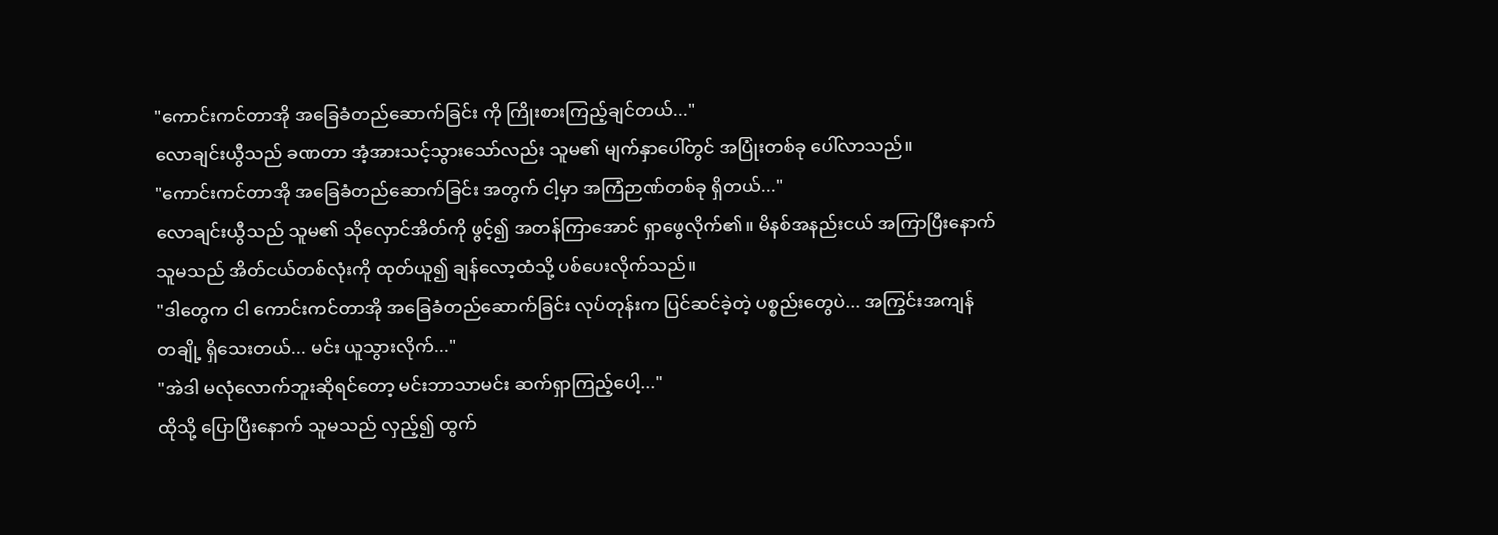"ကောင်းကင်တာအို အခြေခံတည်ဆောက်ခြင်း ကို ကြိုးစားကြည့်ချင်တယ်..."
လောချင်းယွီသည် ခဏတာ အံ့အားသင့်သွားသော်လည်း သူမ၏ မျက်နှာပေါ်တွင် အပြုံးတစ်ခု ပေါ်လာသည်။
"ကောင်းကင်တာအို အခြေခံတည်ဆောက်ခြင်း အတွက် ငါ့မှာ အကြံဉာဏ်တစ်ခု ရှိတယ်..."
လောချင်းယွီသည် သူမ၏ သိုလှောင်အိတ်ကို ဖွင့်၍ အတန်ကြာအောင် ရှာဖွေလိုက်၏။ မိနစ်အနည်းငယ် အကြာပြီးနောက် သူမသည် အိတ်ငယ်တစ်လုံးကို ထုတ်ယူ၍ ချန်လော့ထံသို့ ပစ်ပေးလိုက်သည်။
"ဒါတွေက ငါ ကောင်းကင်တာအို အခြေခံတည်ဆောက်ခြင်း လုပ်တုန်းက ပြင်ဆင်ခဲ့တဲ့ ပစ္စည်းတွေပဲ... အကြွင်းအကျန် တချို့ ရှိသေးတယ်... မင်း ယူသွားလိုက်..."
"အဲဒါ မလုံလောက်ဘူးဆိုရင်တော့ မင်းဘာသာမင်း ဆက်ရှာကြည့်ပေါ့..."
ထိုသို့ ပြောပြီးနောက် သူမသည် လှည့်၍ ထွက်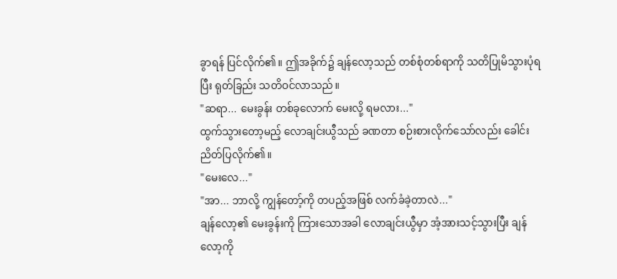ခွာရန် ပြင်လိုက်၏။ ဤအခိုက်၌ ချန်လော့သည် တစ်စုံတစ်ရာကို သတိပြုမိသွားပုံရပြီး ရုတ်ခြည်း သတိဝင်လာသည်။
"ဆရာ... မေးခွန်း တစ်ခုလောက် မေးလို့ ရမလား..."
ထွက်သွားတော့မည့် လောချင်းယွီသည် ခဏတာ စဉ်းစားလိုက်သော်လည်း ခေါင်းညိတ်ပြလိုက်၏။
"မေးလေ..."
"အာ... ဘာလို့ ကျွန်တော့်ကို တပည့်အဖြစ် လက်ခံခဲ့တာလဲ..."
ချန်လော့၏ မေးခွန်းကို ကြားသောအခါ လောချင်းယွီမှာ အံ့အားသင့်သွားပြီး ချန်လော့ကို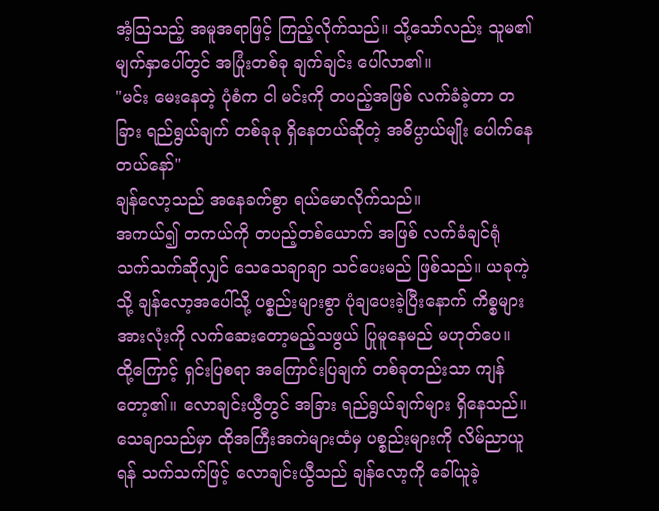အံ့သြသည့် အမူအရာဖြင့် ကြည့်လိုက်သည်။ သို့သော်လည်း သူမ၏ မျက်နှာပေါ်တွင် အပြုံးတစ်ခု ချက်ချင်း ပေါ်လာ၏။
"မင်း မေးနေတဲ့ ပုံစံက ငါ မင်းကို တပည့်အဖြစ် လက်ခံခဲ့တာ တခြား ရည်ရွယ်ချက် တစ်ခုခု ရှိနေတယ်ဆိုတဲ့ အဓိပ္ပာယ်မျိုး ပေါက်နေတယ်နော်"
ချန်လော့သည် အနေခက်စွာ ရယ်မောလိုက်သည်။
အကယ်၍ တကယ်ကို တပည့်တစ်ယောက် အဖြစ် လက်ခံချင်ရုံ သက်သက်ဆိုလျှင် သေသေချာချာ သင်ပေးမည် ဖြစ်သည်။ ယခုကဲ့သို့ ချန်လော့အပေါ်သို့ ပစ္စည်းများစွာ ပုံချပေးခဲ့ပြီးနောက် ကိစ္စများအားလုံးကို လက်ဆေးတော့မည့်သဖွယ် ပြုမူနေမည် မဟုတ်ပေ။
ထို့ကြောင့် ရှင်းပြစရာ အကြောင်းပြချက် တစ်ခုတည်းသာ ကျန်တော့၏။ လောချင်းယွီတွင် အခြား ရည်ရွယ်ချက်များ ရှိနေသည်။ သေချာသည်မှာ ထိုအကြီးအကဲများထံမှ ပစ္စည်းများကို လိမ်ညာယူရန် သက်သက်ဖြင့် လောချင်းယွီသည် ချန်လော့ကို ခေါ်ယူခဲ့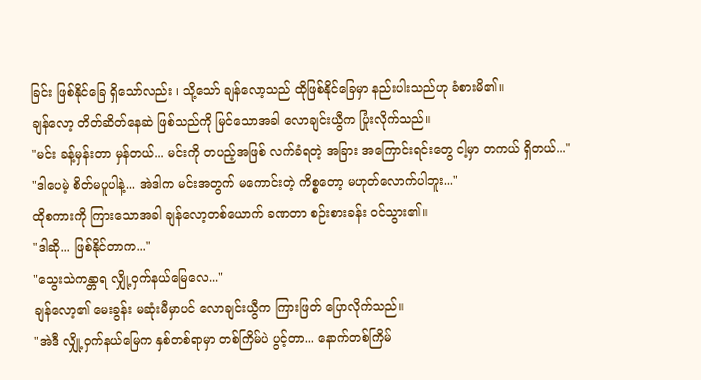ခြင်း ဖြစ်နိုင်ခြေ ရှိသော်လည်း ၊ သို့သော် ချန်လော့သည် ထိုဖြစ်နိုင်ခြေမှာ နည်းပါးသည်ဟု ခံစားမိ၏။
ချန်လော့ တိတ်ဆိတ်နေဆဲ ဖြစ်သည်ကို မြင်သောအခါ လောချင်းယွီက ပြုံးလိုက်သည်။
"မင်း ခန့်မှန်းတာ မှန်တယ်... မင်းကို တပည့်အဖြစ် လက်ခံရတဲ့ အခြား အကြောင်းရင်းတွေ ငါ့မှာ တကယ် ရှိတယ်..."
"ဒါပေမဲ့ စိတ်မပူပါနဲ့... အဲဒါက မင်းအတွက် မကောင်းတဲ့ ကိစ္စတော့ မဟုတ်လောက်ပါဘူး..."
ထိုစကားကို ကြားသောအခါ ချန်လော့တစ်ယောက် ခဏတာ စဉ်းစားခန်း ဝင်သွား၏။
"ဒါဆို... ဖြစ်နိုင်တာက..."
"သွေးသဲကန္တာရ လျှို့ဝှက်နယ်မြေလေ..."
ချန်လော့၏ မေးခွန်း မဆုံးမီမှာပင် လောချင်းယွီက ကြားဖြတ် ပြောလိုက်သည်။
"အဲဒီ လျှို့ဝှက်နယ်မြေက နှစ်တစ်ရာမှာ တစ်ကြိမ်ပဲ ပွင့်တာ... နောက်တစ်ကြိမ်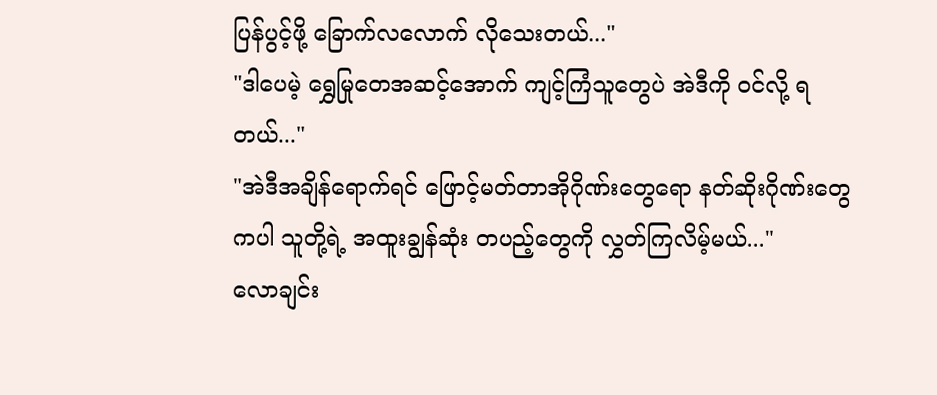ပြန်ပွင့်ဖို့ ခြောက်လလောက် လိုသေးတယ်..."
"ဒါပေမဲ့ ရွှေမြုတေအဆင့်အောက် ကျင့်ကြံသူတွေပဲ အဲဒီကို ဝင်လို့ ရတယ်..."
"အဲဒီအချိန်ရောက်ရင် ဖြောင့်မတ်တာအိုဂိုဏ်းတွေရော နတ်ဆိုးဂိုဏ်းတွေကပါ သူတို့ရဲ့ အထူးချွန်ဆုံး တပည့်တွေကို လွှတ်ကြလိမ့်မယ်..."
လောချင်း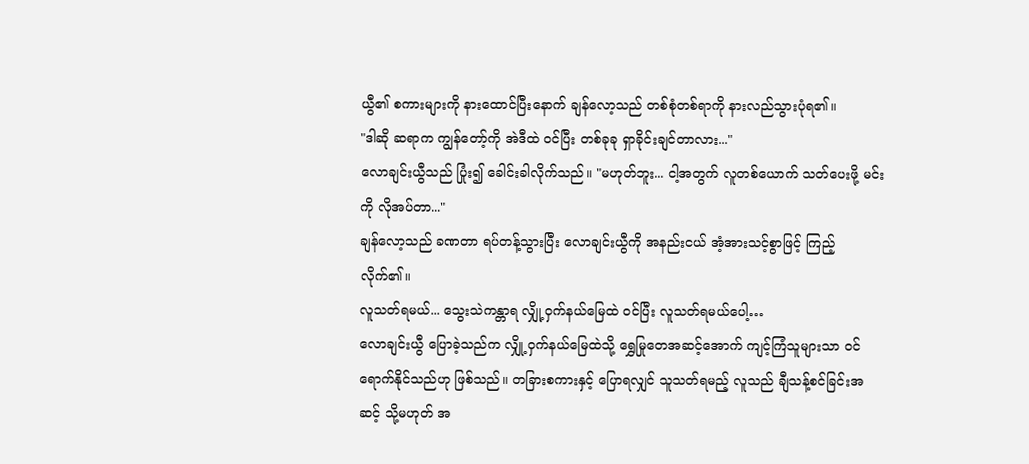ယွီ၏ စကားများကို နားထောင်ပြီးနောက် ချန်လော့သည် တစ်စုံတစ်ရာကို နားလည်သွားပုံရ၏။
"ဒါဆို ဆရာက ကျွန်တော့်ကို အဲဒီထဲ ဝင်ပြီး တစ်ခုခု ရှာခိုင်းချင်တာလား..."
လောချင်းယွီသည် ပြုံး၍ ခေါင်းခါလိုက်သည်။ "မဟုတ်ဘူး... ငါ့အတွက် လူတစ်ယောက် သတ်ပေးဖို့ မင်းကို လိုအပ်တာ..."
ချန်လော့သည် ခဏတာ ရပ်တန့်သွားပြီး လောချင်းယွီကို အနည်းငယ် အံ့အားသင့်စွာဖြင့် ကြည့်လိုက်၏။
လူသတ်ရမယ်... သွေးသဲကန္တာရ လျှို့ဝှက်နယ်မြေထဲ ဝင်ပြီး လူသတ်ရမယ်ပေါ့…
လောချင်းယွီ ပြောခဲ့သည်က လျှို့ဝှက်နယ်မြေထဲသို့ ရွှေမြုတေအဆင့်အောက် ကျင့်ကြံသူများသာ ဝင်ရောက်နိုင်သည်ဟု ဖြစ်သည်။ တခြားစကားနှင့် ပြောရလျှင် သူသတ်ရမည့် လူသည် ချီသန့်စင်ခြင်းအဆင့် သို့မဟုတ် အ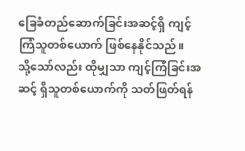ခြေခံတည်ဆောက်ခြင်းအဆင့်ရှိ ကျင့်ကြံသူတစ်ယောက် ဖြစ်နေနိုင်သည်။
သို့သော်လည်း ထိုမျှသာ ကျင့်ကြံခြင်းအဆင့် ရှိသူတစ်ယောက်ကို သတ်ဖြတ်ရန်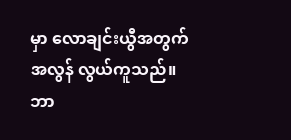မှာ လောချင်းယွီအတွက် အလွန် လွယ်ကူသည်။
ဘာ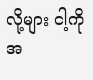လို့များ ငါ့ကို အ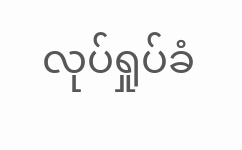လုပ်ရှုပ်ခံ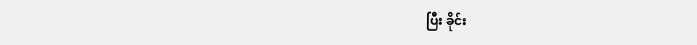ပြီး ခိုင်း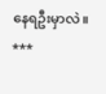နေရဦးမှာလဲ။
***